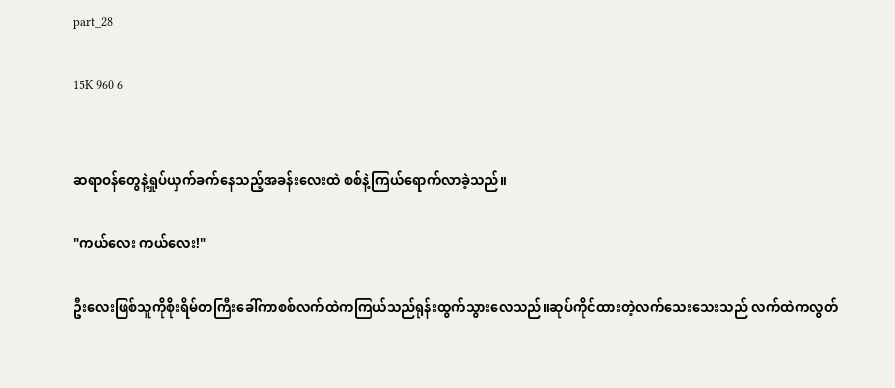part_28

15K 960 6


ဆရာဝန်တွေနဲ့ရှုပ်ယှက်ခက်နေသည့်အခန်းလေးထဲ စစ်နဲ့ကြယ်ရောက်လာခဲ့သည်။

"ကယ်လေး ကယ်လေး!"

ဦးလေးဖြစ်သူကိုစိုးရိမ်တကြီးခေါ်ကာစစ်လက်ထဲကကြယ်သည်ရုန်းထွက်သွားလေသည်။ဆုပ်ကိုင်ထားတဲ့လက်သေးသေးသည် လက်ထဲကလွတ်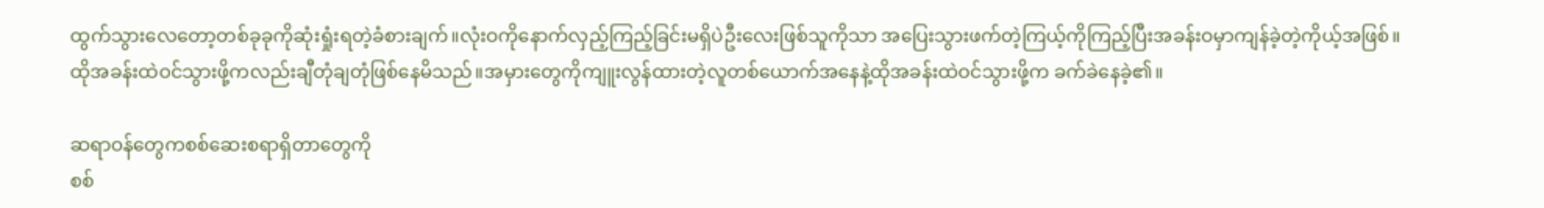ထွက်သွားလေတော့တစ်ခုခုကိုဆုံးရှုံးရတဲ့ခံစားချက်။လုံးဝကိုနောက်လှည့်ကြည့်ခြင်းမရှိပဲဦးလေးဖြစ်သူကိုသာ အပြေးသွားဖက်တဲ့ကြယ့်ကိုကြည့်ပြီးအခန်းဝမှာကျန်ခဲ့တဲ့ကိုယ့်အဖြစ်။ထိုအခန်းထဲဝင်သွားဖို့ကလည်းချီတုံချတုံဖြစ်နေမိသည်။အမှားတွေကိုကျူးလွန်ထားတဲ့လူတစ်ယောက်အနေနဲ့ထိုအခန်းထဲဝင်သွားဖို့က ခက်ခဲနေခဲ့၏။

ဆရာ‌ဝန်တွေကစစ်ဆေးစရာရှိတာတွေကို
စစ်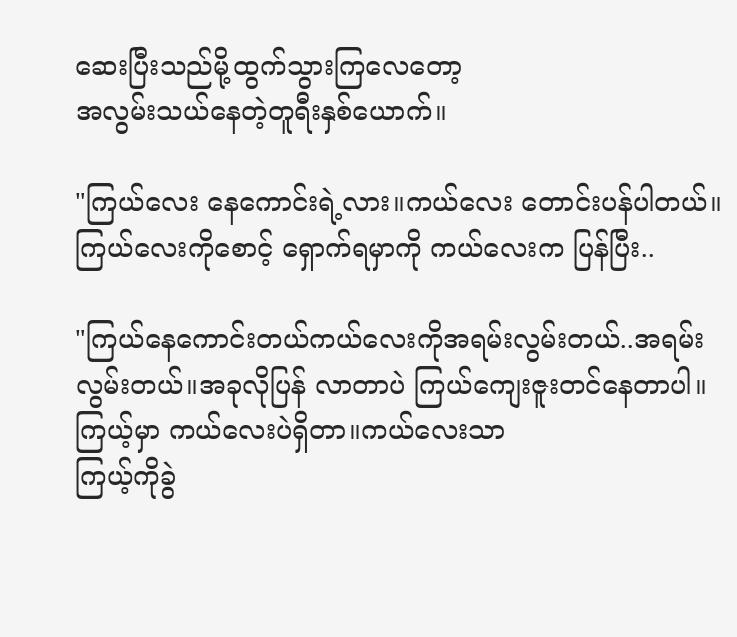ဆေးပြီးသည်မို့ထွက်သွားကြလေတော့
အလွမ်းသယ်နေတဲ့တူရီးနှစ်‌ယောက်။

"ကြယ်လေး နေကောင်းရဲ့လား။ကယ်လေး တောင်းပန်ပါတယ်။ကြယ်လေးကိုစောင့် ရှောက်ရမှာကို ကယ်လေးက ပြန်ပြီး..

"ကြယ်နေကောင်းတယ်ကယ်လေးကိုအရမ်းလွမ်းတယ်..အရမ်းလွမ်းတယ်။အခုလိုပြန် လာတာပဲ ကြယ်ကျေးဇူးတင်နေတာပါ။
ကြယ့်မှာ ကယ်လေးပဲရှိတာ။ကယ်လေးသာ
ကြယ့်ကိုခွဲ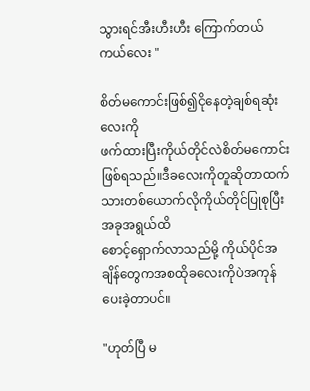သွားရင်အီးဟီးဟီး ကြောက်တယ် ကယ်လေး "

စိတ်မကောင်းဖြစ်၍ငိုနေတဲ့ချစ်ရဆုံးလေးကို
ဖက်ထားပြီးကိုယ်တိုင်လဲစိတ်မကောင်းဖြစ်ရသည်။ဒီခလေးကိုတူဆိုတာထက်သားတစ်ယောက်လိုကိုယ်တိုင်ပြုစုပြီးအခုအရွယ်ထိ
စောင့်ရှောက်လာသည်မို့ ကိုယ်ပိုင်အချိန်တွေကအစထိုခလေးကိုပဲအကုန်ပေးခဲ့တာပင်။

"ဟုတ်ပြီ မ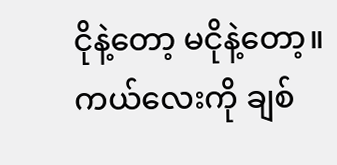ငိုနဲ့တော့ မငိုနဲ့တော့။ကယ်လေးကို ချစ်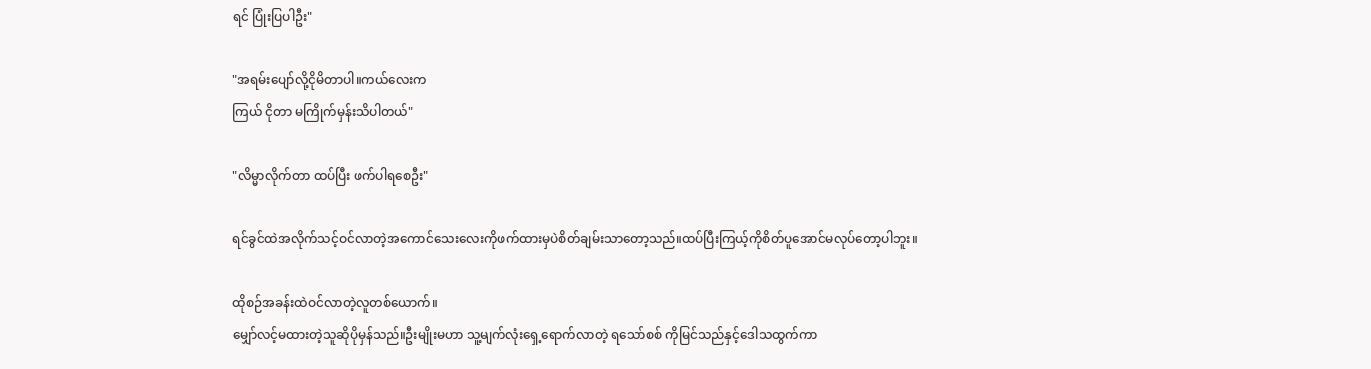ရင် ပြုံးပြပါဦး"

"အရမ်းပျော်လို့ငိုမိတာပါ။ကယ်လေးက
ကြယ် ငိုတာ မကြိုက်မှန်းသိပါတယ်"

"လိမ္မာလိုက်တာ ထပ်ပြီး ဖက်ပါရစေဦး"

ရင်ခွင်ထဲအလိုက်သင့်ဝင်လာတဲ့အကောင်သေးလေးကိုဖက်ထားမှပဲစိတ်ချမ်းသာတော့သည်။ထပ်ပြီးကြယ့်ကိုစိတ်ပူအောင်မလုပ်တော့ပါဘူး။

ထိုစဉ်အခန်းထဲဝင်လာတဲ့လူတစ်ယောက်။
မျှော်လင့်မထားတဲ့သူဆိုပိုမှန်သည်။ဦးမျိုးမဟာ သူ့မျက်လုံးရှေ့ရောက်လာတဲ့ ရသော်စစ် ကိုမြင်သည်နှင့်ဒေါသထွက်ကာ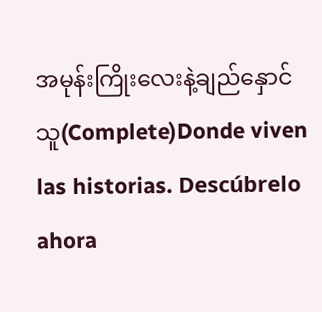အမုန်းကြိုးလေးနဲ့ချည်နှောင်သူ(Complete)Donde viven las historias. Descúbrelo ahora